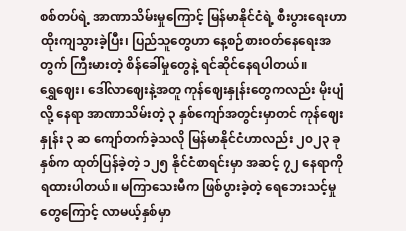စစ်တပ်ရဲ့ အာဏာသိမ်းမှုကြောင့် မြန်မာနိုင်ငံရဲ့ စီးပွားရေးဟာ ထိုးကျသွားခဲ့ပြီး၊ ပြည်သူတွေဟာ နေ့စဉ်စားဝတ်နေရေးအတွက် ကြီးမားတဲ့ စိန်ခေါ်မှုတွေနဲ့ ရင်ဆိုင်နေရပါတယ်။
ရွှေဈေး၊ ဒေါ်လာဈေးနဲ့အတူ ကုန်ဈေးနှုန်းတွေကလည်း မိုးပျံလို့ နေရာ အာဏာသိမ်းတဲ့ ၃ နှစ်ကျော်အတွင်းမှာတင် ကုန်ဈေးနှုန်း ၃ ဆ ကျော်တက်ခဲ့သလို မြန်မာနိုင်ငံဟာလည်း ၂၀၂၃ ခုနှစ်က ထုတ်ပြန်ခဲ့တဲ့ ၁၂၅ နိုင်ငံစာရင်းမှာ အဆင့် ၇၂ နေရာကို ရထားပါတယ်။ မကြာသေးမီက ဖြစ်ပွားခဲ့တဲ့ ရေဘေးသင့်မှုတွေကြောင့် လာမယ့်နှစ်မှာ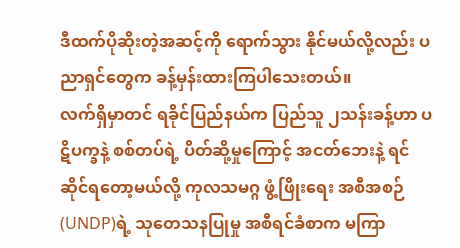ဒီထက်ပိုဆိုးတဲ့အဆင့်ကို ရောက်သွား နိုင်မယ်လို့လည်း ပညာရှင်တွေက ခန့်မှန်းထားကြပါသေးတယ်။
လက်ရှိမှာတင် ရခိုင်ပြည်နယ်က ပြည်သူ ၂သန်းခန့်ဟာ ပဋိပက္ခနဲ့ စစ်တပ်ရဲ့ ပိတ်ဆို့မှုကြောင့် အငတ်ဘေးနဲ့ ရင်ဆိုင်ရတော့မယ်လို့ ကုလသမဂ္ဂ ဖွံ့ဖြိုးရေး အစီအစဉ် (UNDP)ရဲ့ သုတေသနပြုမှု အစီရင်ခံစာက မကြာ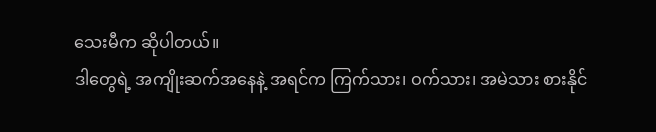သေးမီက ဆိုပါတယ်။
ဒါတွေရဲ့ အကျိုးဆက်အနေနဲ့ အရင်က ကြက်သား၊ ဝက်သား၊ အမဲသား စားနိုင်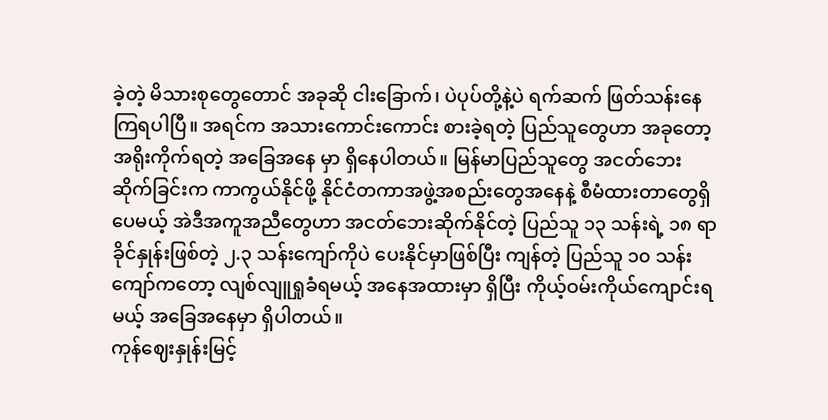ခဲ့တဲ့ မိသားစုတွေတောင် အခုဆို ငါးခြောက်၊ ပဲပုပ်တို့နဲ့ပဲ ရက်ဆက် ဖြတ်သန်းနေကြရပါပြီ။ အရင်က အသားကောင်းကောင်း စားခဲ့ရတဲ့ ပြည်သူတွေဟာ အခုတော့ အရိုးကိုက်ရတဲ့ အခြေအနေ မှာ ရှိနေပါတယ်။ မြန်မာပြည်သူတွေ အငတ်ဘေးဆိုက်ခြင်းက ကာကွယ်နိုင်ဖို့ နိုင်ငံတကာအဖွဲ့အစည်းတွေအနေနဲ့ စီမံထားတာတွေရှိ ပေမယ့် အဲဒီအကူအညီတွေဟာ အငတ်ဘေးဆိုက်နိုင်တဲ့ ပြည်သူ ၁၃ သန်းရဲ့ ၁၈ ရာခိုင်နှုန်းဖြစ်တဲ့ ၂.၃ သန်းကျော်ကိုပဲ ပေးနိုင်မှာဖြစ်ပြီး ကျန်တဲ့ ပြည်သူ ၁၀ သန်းကျော်ကတော့ လျစ်လျူရှုခံရမယ့် အနေအထားမှာ ရှိပြီး ကိုယ့်ဝမ်းကိုယ်ကျောင်းရမယ့် အခြေအနေမှာ ရှိပါတယ်။
ကုန်ဈေးနှုန်းမြင့်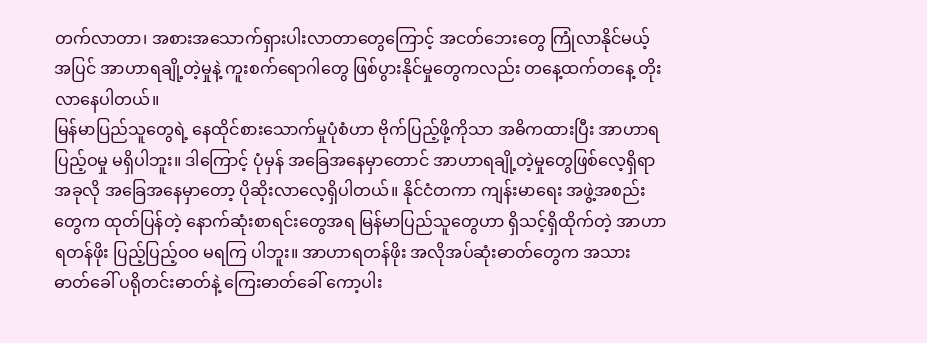တက်လာတာ၊ အစားအသောက်ရှားပါးလာတာတွေကြောင့် အငတ်ဘေးတွေ ကြုံလာနိုင်မယ့်အပြင် အာဟာရချို့တဲ့မှုနဲ့ ကူးစက်ရောဂါတွေ ဖြစ်ပွားနိုင်မှုတွေကလည်း တနေ့ထက်တနေ့ တိုးလာနေပါတယ်။
မြန်မာပြည်သူတွေရဲ့ နေထိုင်စားသောက်မှုပုံစံဟာ ဗိုက်ပြည့်ဖို့ကိုသာ အဓိကထားပြီး အာဟာရပြည့်ဝမှု မရှိပါဘူး။ ဒါကြောင့် ပုံမှန် အခြေအနေမှာတောင် အာဟာရချို့တဲ့မှုတွေဖြစ်လေ့ရှိရာ အခုလို အခြေအနေမှာတော့ ပိုဆိုးလာလေ့ရှိပါတယ်။ နိုင်ငံတကာ ကျန်းမာရေး အဖွဲ့အစည်းတွေက ထုတ်ပြန်တဲ့ နောက်ဆုံးစာရင်းတွေအရ မြန်မာပြည်သူတွေဟာ ရှိသင့်ရှိထိုက်တဲ့ အာဟာရတန်ဖိုး ပြည့်ပြည့်ဝဝ မရကြ ပါဘူး။ အာဟာရတန်ဖိုး အလိုအပ်ဆုံးဓာတ်တွေက အသားဓာတ်ခေါ် ပရိုတင်းဓာတ်နဲ့ ကြေးဓာတ်ခေါ် ကော့ပါး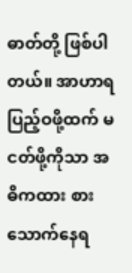ဓာတ်တို့ ဖြစ်ပါတယ်။ အာဟာရ ပြည့်ဝဖို့ထက် မငတ်ဖို့ကိုသာ အဓိကထား စားသောက်နေရ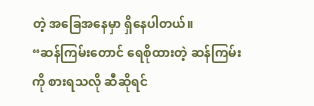တဲ့ အခြေအနေမှာ ရှိနေပါတယ်။
“ဆန်ကြမ်းတောင် ရေစိုထားတဲ့ ဆန်ကြမ်းကို စားရသလို ဆီဆိုရင်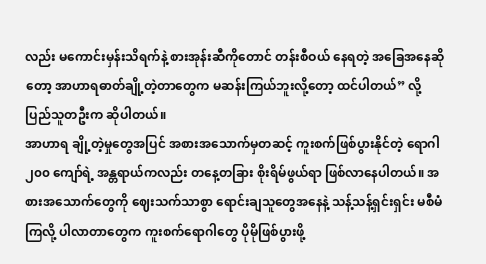လည်း မကောင်းမှန်းသိရက်နဲ့ စားအုန်းဆီကိုတောင် တန်းစီဝယ် နေရတဲ့ အခြေအနေဆိုတော့ အာဟာရဓာတ်ချို့တဲ့တာတွေက မဆန်းကြယ်ဘူးလို့တော့ ထင်ပါတယ်” လို့ ပြည်သူတဦးက ဆိုပါတယ်။
အာဟာရ ချို့တဲ့မှုတွေအပြင် အစားအသောက်မှတဆင့် ကူးစက်ဖြစ်ပွားနိုင်တဲ့ ရောဂါ ၂၀၀ ကျော်ရဲ့ အန္တရာယ်ကလည်း တနေ့တခြား စိုးရိမ်ဖွယ်ရာ ဖြစ်လာနေပါတယ်။ အစားအသောက်တွေကို ဈေးသက်သာစွာ ရောင်းချသူတွေအနေနဲ့ သန့်သန့်ရှင်းရှင်း မစီမံကြလို့ ပါလာတာတွေက ကူးစက်ရောဂါတွေ ပိုမိုဖြစ်ပွားဖို့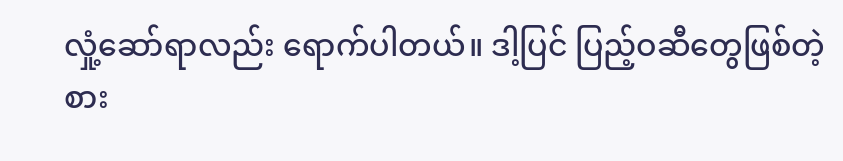လှုံ့ဆော်ရာလည်း ရောက်ပါတယ်။ ဒါ့ပြင် ပြည့်ဝဆီတွေဖြစ်တဲ့ စား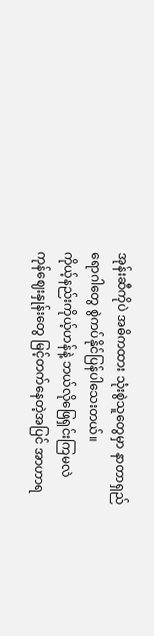အုန်းဆီကိုပဲ အဓိကထား သုံးစွဲသူတွေမှာ နာတာရှည်ရောဂါတွေ စွဲကပ်နိုင်ပြန်ပါသေးတယ်။
ကိုယ့်နည်းကိုယ့်ဟန်နဲ့ ဘယ်လိုဖြေရှင်းကြမလဲ
ကုန်ဈေးနှုန်းတွေ မြင့်တက်နေတဲ့အပြင် အာဟာရ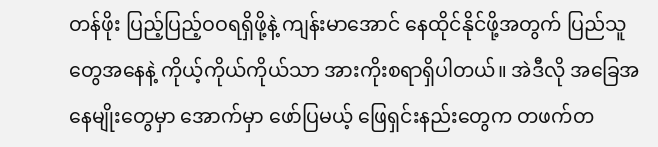တန်ဖိုး ပြည့်ပြည့်ဝဝရရှိဖို့နဲ့ ကျန်းမာအောင် နေထိုင်နိုင်ဖို့အတွက် ပြည်သူတွေအနေနဲ့ ကိုယ့်ကိုယ်ကိုယ်သာ အားကိုးစရာရှိပါတယ်။ အဲဒီလို အခြေအနေမျိုးတွေမှာ အောက်မှာ ဖော်ပြမယ့် ဖြေရှင်းနည်းတွေက တဖက်တ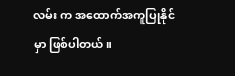လမ်း က အထောက်အကူပြုနိုင်မှာ ဖြစ်ပါတယ်။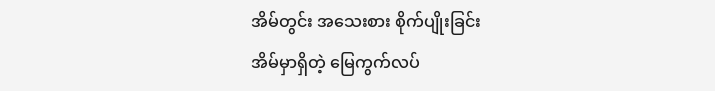အိမ်တွင်း အသေးစား စိုက်ပျိုးခြင်း
အိမ်မှာရှိတဲ့ မြေကွက်လပ်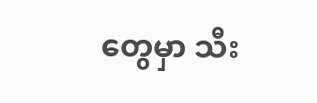တွေမှာ သီး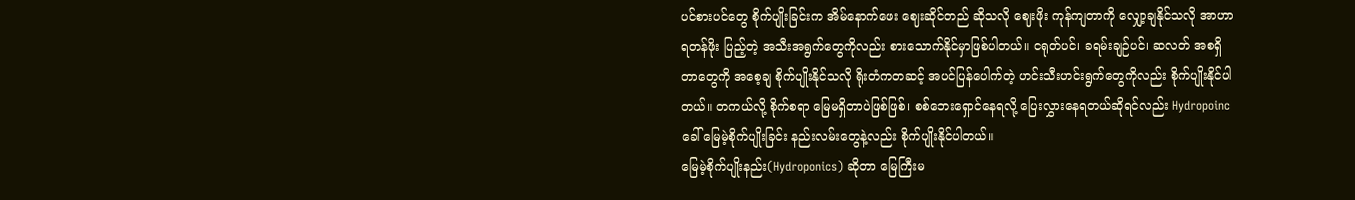ပင်စားပင်တွေ စိုက်ပျိုးခြင်းက အိမ်နောက်ဖေး ဈေးဆိုင်တည် ဆိုသလို ဈေးဖိုး ကုန်ကျတာကို လျှော့ချနိုင်သလို အာဟာရတန်ဖိုး ပြည့်တဲ့ အသီးအရွက်တွေကိုလည်း စားသောက်နိုင်မှာဖြစ်ပါတယ်။ ငရုတ်ပင်၊ ခရမ်းချဉ်ပင်၊ ဆလတ် အစရှိတာတွေကို အစေ့ချ စိုက်ပျိုးနိုင်သလို ရိုးတံကတဆင့် အပင်ပြန်ပေါက်တဲ့ ဟင်းသီးဟင်းရွက်တွေကိုလည်း စိုက်ပျိုးနိုင်ပါတယ်။ တကယ်လို့ စိုက်စရာ မြေမရှိတာပဲဖြစ်ဖြစ်၊ စစ်ဘေးရှောင်နေရလို့ ပြေးလွှားနေရတယ်ဆိုရင်လည်း Hydropoinc ခေါ် မြေမဲ့စိုက်ပျိုးခြင်း နည်းလမ်းတွေနဲ့လည်း စိုက်ပျိုးနိုင်ပါတယ်။
မြေမဲ့စိုက်ပျိုးနည်း(Hydroponics) ဆိုတာ မြေကြီးမ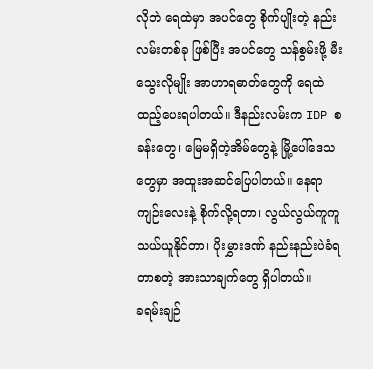လိုဘဲ ရေထဲမှာ အပင်တွေ စိုက်ပျိုးတဲ့ နည်းလမ်းတစ်ခု ဖြစ်ပြီး အပင်တွေ သန်စွမ်းဖို့ မီးသွေးလိုမျိုး အာဟာရဓာတ်တွေကို ရေထဲ ထည့်ပေးရပါတယ်။ ဒီနည်းလမ်းက IDP စခန်းတွေ၊ မြေမရှိတဲ့အိမ်တွေနဲ့ မြို့ပေါ်ဒေသတွေမှာ အထူးအဆင်ပြေပါတယ်။ နေရာကျဉ်းလေးနဲ့ စိုက်လို့ရတာ၊ လွယ်လွယ်ကူကူ သယ်ယူနိုင်တာ၊ ပိုးမွှားဒဏ် နည်းနည်းပဲခံရတာစတဲ့ အားသာချက်တွေ ရှိပါတယ်။
ခရမ်းချဉ်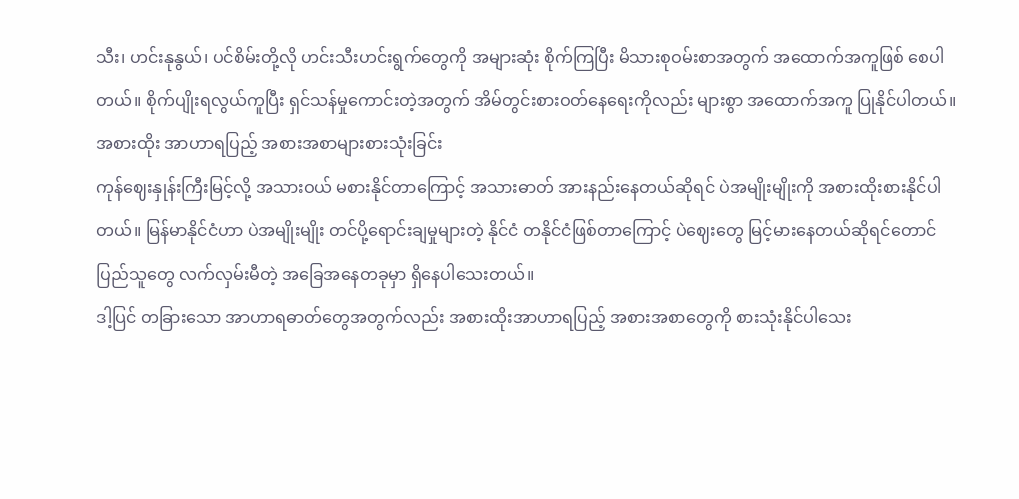သီး၊ ဟင်းနုနွယ်၊ ပင်စိမ်းတို့လို ဟင်းသီးဟင်းရွက်တွေကို အများဆုံး စိုက်ကြပြီး မိသားစုဝမ်းစာအတွက် အထောက်အကူဖြစ် စေပါတယ်။ စိုက်ပျိုးရလွယ်ကူပြီး ရှင်သန်မှုကောင်းတဲ့အတွက် အိမ်တွင်းစားဝတ်နေရေးကိုလည်း များစွာ အထောက်အကူ ပြုနိုင်ပါတယ်။
အစားထိုး အာဟာရပြည့် အစားအစာများစားသုံးခြင်း
ကုန်ဈေးနှုန်းကြီးမြင့်လို့ အသားဝယ် မစားနိုင်တာကြောင့် အသားဓာတ် အားနည်းနေတယ်ဆိုရင် ပဲအမျိုးမျိုးကို အစားထိုးစားနိုင်ပါတယ်။ မြန်မာနိုင်ငံဟာ ပဲအမျိုးမျိုး တင်ပို့ရောင်းချမှုများတဲ့ နိုင်ငံ တနိုင်ငံဖြစ်တာကြောင့် ပဲဈေးတွေ မြင့်မားနေတယ်ဆိုရင်တောင် ပြည်သူတွေ လက်လှမ်းမီတဲ့ အခြေအနေတခုမှာ ရှိနေပါသေးတယ်။
ဒါ့ပြင် တခြားသော အာဟာရဓာတ်တွေအတွက်လည်း အစားထိုးအာဟာရပြည့် အစားအစာတွေကို စားသုံးနိုင်ပါသေး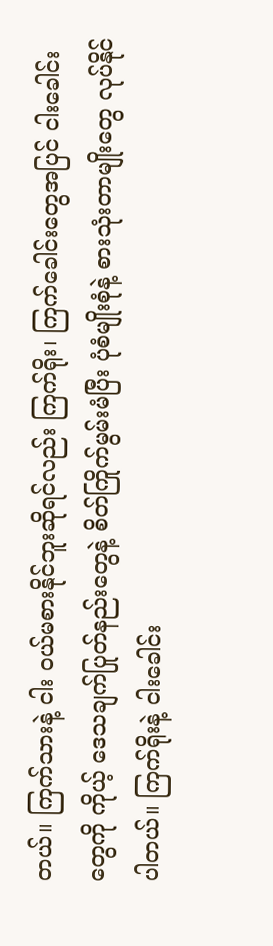တယ်။ ကြက်သားနဲ့ ငါး ဝယ်မစားနိုင်ဘူးဆိုရင်လည်း ကြက်ရိုး၊ ကြက်ခေါင်းတွေအပြင် ငါးခေါင်း တွေကို ကိုယ့် ဒေသချက်ပြုတ်နည်းတွေနဲ့ စိတ်ကြိုက်မွမ်းမံပြီး ပုံစံမျိုးစုံနဲ့ စားသုံးတာမျိုးတွေ လုပ်နိုင်ပါတယ်။ ကြက်ရိုးနဲ့ ငါးခေါင်း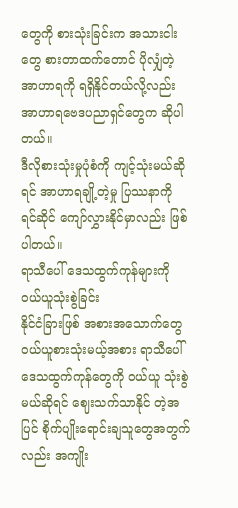တွေကို စားသုံးခြင်းက အသားငါးတွေ စားတာထက်တောင် ပိုလျှံတဲ့ အာဟာရကို ရရှိနိုင်တယ်လို့လည်း အာဟာရဗေဒပညာရှင်တွေက ဆိုပါတယ်။
ဒီလိုစားသုံးမှုပုံစံကို ကျင့်သုံးမယ်ဆိုရင် အာဟာရချို့တဲ့မှု ပြဿနာကို ရင်ဆိုင် ကျော်လွှားနိုင်မှာလည်း ဖြစ်ပါတယ်။
ရာသီပေါ် ဒေသထွက်ကုန်များကို ဝယ်ယူသုံးစွဲခြင်း
နိုင်ငံခြားဖြစ် အစားအသောက်တွေ ဝယ်ယူစားသုံးမယ့်အစား ရာသီပေါ် ဒေသထွက်ကုန်တွေကို ဝယ်ယူ သုံးစွဲမယ်ဆိုရင် ဈေးသက်သာနိုင် တဲ့အပြင် စိုက်ပျိုးရောင်းချသူတွေအတွက်လည်း အကျိုး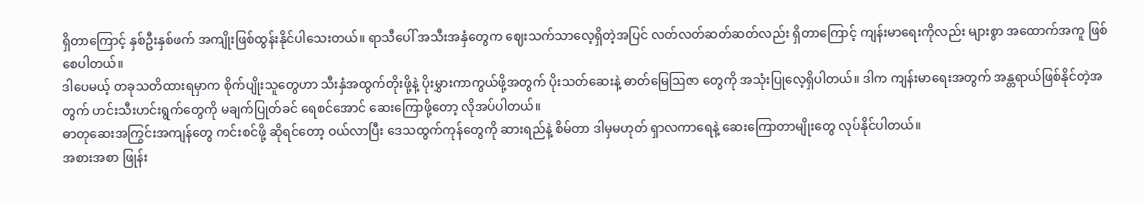ရှိတာကြောင့် နှစ်ဦးနှစ်ဖက် အကျိုးဖြစ်ထွန်းနိုင်ပါသေးတယ်။ ရာသီပေါ် အသီးအနှံတွေက ဈေးသက်သာလေ့ရှိတဲ့အပြင် လတ်လတ်ဆတ်ဆတ်လည်း ရှိတာကြောင့် ကျန်းမာရေးကိုလည်း များစွာ အထောက်အကူ ဖြစ်စေပါတယ်။
ဒါပေမယ့် တခုသတိထားရမှာက စိုက်ပျိုးသူတွေဟာ သီးနှံအထွက်တိုးဖို့နဲ့ ပိုးမွှားကာကွယ်ဖို့အတွက် ပိုးသတ်ဆေးနဲ့ ဓာတ်မြေဩဇာ တွေကို အသုံးပြုလေ့ရှိပါတယ်။ ဒါက ကျန်းမာရေးအတွက် အန္တရာယ်ဖြစ်နိုင်တဲ့အတွက် ဟင်းသီးဟင်းရွက်တွေကို မချက်ပြုတ်ခင် ရေစင်အောင် ဆေးကြောဖို့တော့ လိုအပ်ပါတယ်။
ဓာတုဆေးအကြွင်းအကျန်တွေ ကင်းစင်ဖို့ ဆိုရင်တော့ ဝယ်လာပြီး ဒေသထွက်ကုန်တွေကို ဆားရည်နဲ့ စိမ်တာ ဒါမှမဟုတ် ရှာလကာရေနဲ့ ဆေးကြောတာမျိုးတွေ လုပ်နိုင်ပါတယ်။
အစားအစာ ဖြုန်း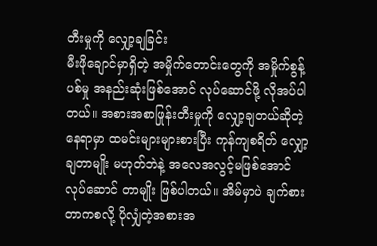တီးမှုကို လျှော့ချခြင်း
မီးဖိုချောင်မှာရှိတဲ့ အမှိုက်တောင်းတွေကို အမှိုက်စွန့်ပစ်မှု အနည်းဆုံးဖြစ်အောင် လုပ်ဆောင်ဖို့ လိုအပ်ပါတယ်။ အစားအစာဖြုန်းတီးမှုကို လျှော့ချတယ်ဆိုတဲ့နေရာမှာ ထမင်းများများစားပြီး ကုန်ကျစရိတ် လျှော့ချတာမျိုး မဟုတ်ဘဲနဲ့ အလေအလွင့်မဖြစ်အောင် လုပ်ဆောင် တာမျိုး ဖြစ်ပါတယ်။ အိမ်မှာပဲ ချက်စားတာကစလို့ ပိုလျှံတဲ့အစားအ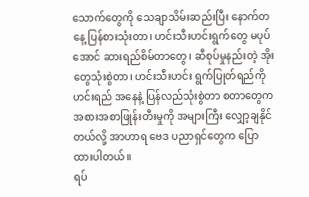သောက်တွေကို သေချာသိမ်းဆည်းပြီး နောက်တနေ့ ပြန်စားသုံးတာ၊ ဟင်းသီးဟင်းရွက်တွေ မပုပ်အောင် ဆားရည်စိမ်တာတွေ၊ ဆီစုပ်မှုနည်းတဲ့ အိုးတွေသုံးစွဲတာ၊ ဟင်းသီးဟင်း ရွက်ပြုတ်ရည်ကို ဟင်းရည် အနေနဲ့ ပြန်လည်သုံးစွဲတာ စတာတွေက အစားအစာဖြုန်းတီးမှုကို အများကြီး လျှော့ချနိုင်တယ်လို့ အာဟာရ ဗေဒ ပညာရှင်တွေက ပြောထားပါတယ်။
ရပ်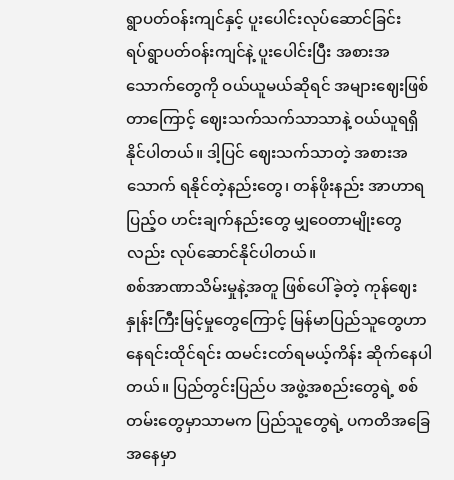ရွာပတ်ဝန်းကျင်နှင့် ပူးပေါင်းလုပ်ဆောင်ခြင်း
ရပ်ရွာပတ်ဝန်းကျင်နဲ့ ပူးပေါင်းပြီး အစားအသောက်တွေကို ဝယ်ယူမယ်ဆိုရင် အများဈေးဖြစ်တာကြောင့် ဈေးသက်သက်သာသာနဲ့ ဝယ်ယူရရှိနိုင်ပါတယ်။ ဒါ့ပြင် ဈေးသက်သာတဲ့ အစားအသောက် ရနိုင်တဲ့နည်းတွေ၊ တန်ဖိုးနည်း အာဟာရပြည့်ဝ ဟင်းချက်နည်းတွေ မျှဝေတာမျိုးတွေလည်း လုပ်ဆောင်နိုင်ပါတယ်။
စစ်အာဏာသိမ်းမှုနဲ့အတူ ဖြစ်ပေါ်ခဲ့တဲ့ ကုန်ဈေးနှုန်းကြီးမြင့်မှုတွေကြောင့် မြန်မာပြည်သူတွေဟာ နေရင်းထိုင်ရင်း ထမင်းငတ်ရမယ့်ကိန်း ဆိုက်နေပါတယ်။ ပြည်တွင်းပြည်ပ အဖွဲ့အစည်းတွေရဲ့ စစ်တမ်းတွေမှာသာမက ပြည်သူတွေရဲ့ ပကတိအခြေအနေမှာ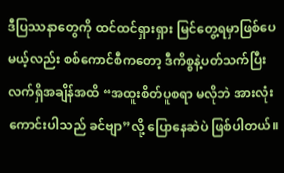ဒီပြဿနာတွေကို ထင်ထင်ရှားရှား မြင်တွေ့ရမှာဖြစ်ပေမယ့်လည်း စစ်ကောင်စီကတော့ ဒီကိစ္စနဲ့ပတ်သက်ပြီး လက်ရှိအချိန်အထိ “အထူးစိတ်ပူစရာ မလိုဘဲ အားလုံးကောင်းပါသည် ခင်ဗျာ”လို့ ပြောနေဆဲပဲ ဖြစ်ပါတယ်။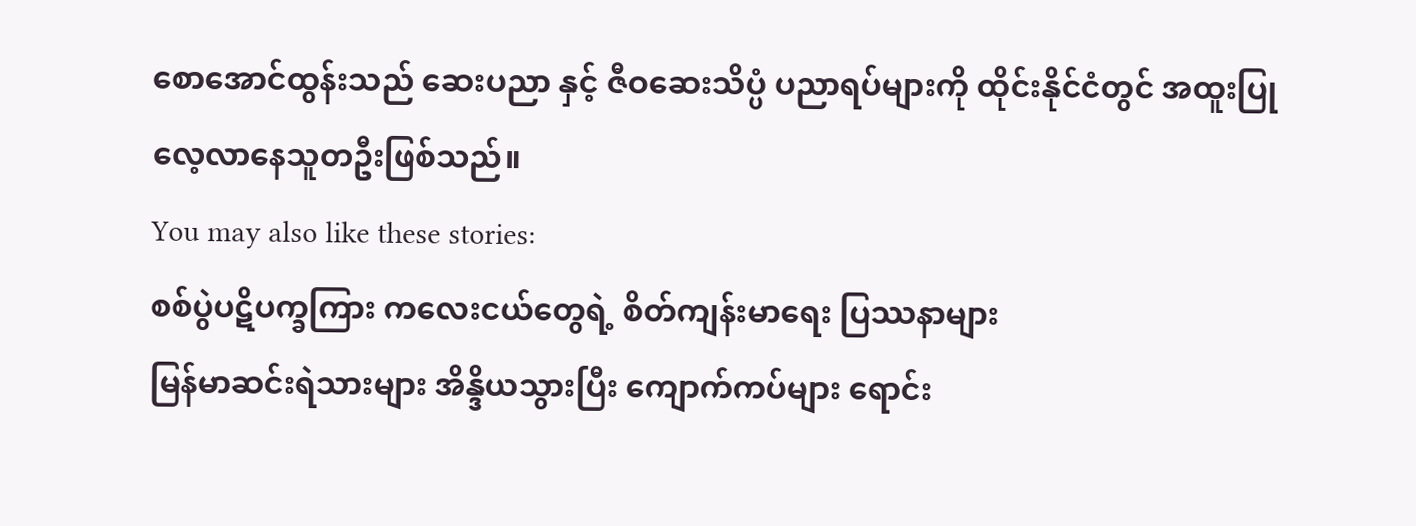စောအောင်ထွန်းသည် ဆေးပညာ နှင့် ဇီဝဆေးသိပ္ပံ ပညာရပ်များကို ထိုင်းနိုင်ငံတွင် အထူးပြု လေ့လာနေသူတဦးဖြစ်သည်။
You may also like these stories:
စစ်ပွဲပဋိပက္ခကြား ကလေးငယ်တွေရဲ့ စိတ်ကျန်းမာရေး ပြဿနာများ
မြန်မာဆင်းရဲသားများ အိန္ဒိယသွားပြီး ကျောက်ကပ်များ ရောင်း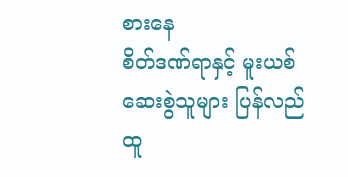စားနေ
စိတ်ဒဏ်ရာနှင့် မူးယစ်ဆေးစွဲသူများ ပြန်လည်ထူ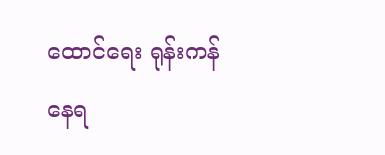ထောင်ရေး ရုန်းကန်နေရ